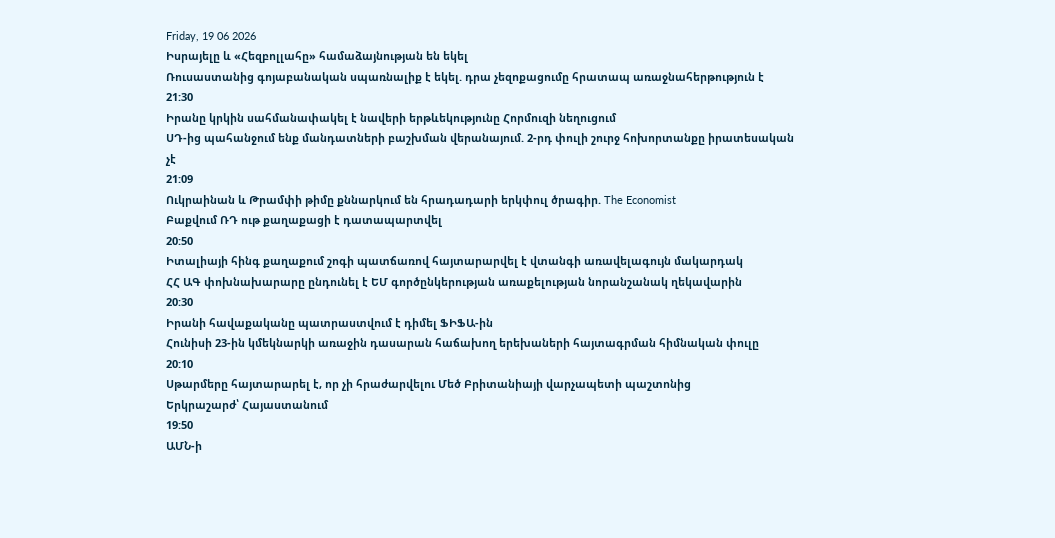Friday, 19 06 2026
Իսրայելը և «Հեզբոլլահը» համաձայնության են եկել
Ռուսաստանից գոյաբանական սպառնալիք է եկել. դրա չեզոքացումը հրատապ առաջնահերթություն է
21:30
Իրանը կրկին սահմանափակել է նավերի երթևեկությունը Հորմուզի նեղուցում
ՍԴ-ից պահանջում ենք մանդատների բաշխման վերանայում. 2-րդ փուլի շուրջ հոխորտանքը իրատեսական չէ
21:09
Ուկրաինան և Թրամփի թիմը քննարկում են հրադադարի երկփուլ ծրագիր. The Economist
Բաքվում ՌԴ ութ քաղաքացի է դատապարտվել
20:50
Իտալիայի հինգ քաղաքում շոգի պատճառով հայտարարվել է վտանգի առավելագույն մակարդակ
ՀՀ ԱԳ փոխնախարարը ընդունել է ԵՄ գործընկերության առաքելության նորանշանակ ղեկավարին
20:30
Իրանի հավաքականը պատրաստվում է դիմել ՖԻՖԱ-ին
Հունիսի 23-ին կմեկնարկի առաջին դասարան հաճախող երեխաների հայտագրման հիմնական փուլը
20:10
Սթարմերը հայտարարել է, որ չի հրաժարվելու Մեծ Բրիտանիայի վարչապետի պաշտոնից
Երկրաշարժ՝ Հայաստանում
19:50
ԱՄՆ-ի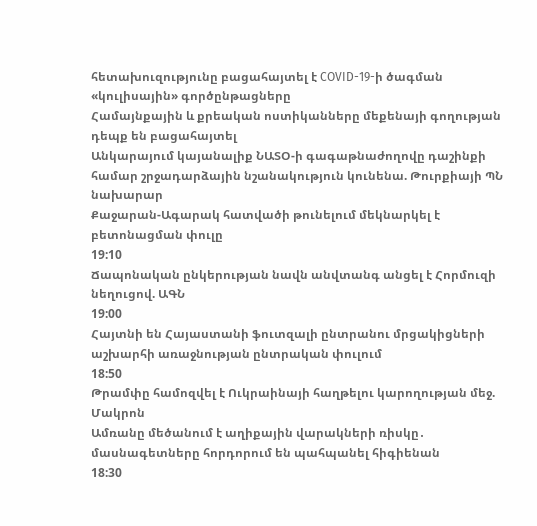հետախուզությունը բացահայտել է COVID-19-ի ծագման «կուլիսային» գործընթացները
Համայնքային և քրեական ոստիկանները մեքենայի գողության դեպք են բացահայտել
Անկարայում կայանալիք ՆԱՏՕ-ի գագաթնաժողովը դաշինքի համար շրջադարձային նշանակություն կունենա. Թուրքիայի ՊՆ նախարար
Քաջարան-Ագարակ հատվածի թունելում մեկնարկել է բետոնացման փուլը
19:10
Ճապոնական ընկերության նավն անվտանգ անցել է Հորմուզի նեղուցով. ԱԳՆ
19:00
Հայտնի են Հայաստանի ֆուտզալի ընտրանու մրցակիցների աշխարհի առաջնության ընտրական փուլում
18:50
Թրամփը համոզվել է Ուկրաինայի հաղթելու կարողության մեջ. Մակրոն
Ամռանը մեծանում է աղիքային վարակների ռիսկը․ մասնագետները հորդորում են պահպանել հիգիենան
18:30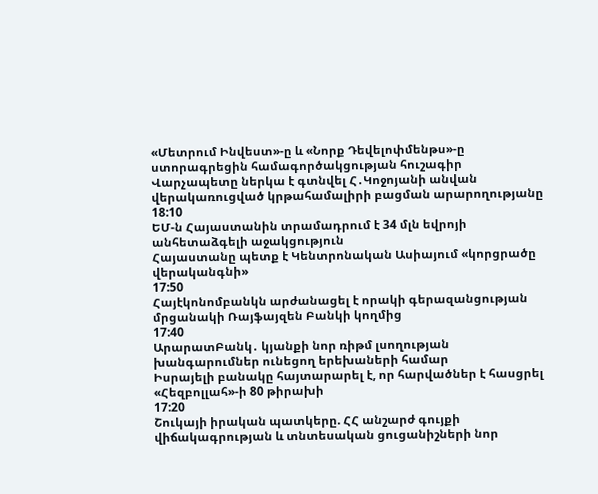«Մետրում Ինվեստ»-ը և «Նորք Դեվելոփմենթս»-ը ստորագրեցին համագործակցության հուշագիր
Վարչապետը ներկա է գտնվել Հ․Կոջոյանի անվան վերակառուցված կրթահամալիրի բացման արարողությանը
18:10
ԵՄ-ն Հայաստանին տրամադրում է 34 մլն եվրոյի անհետաձգելի աջակցություն
Հայաստանը պետք է Կենտրոնական Ասիայում «կորցրածը վերականգնի»
17:50
Հայէկոնոմբանկն արժանացել է որակի գերազանցության մրցանակի Ռայֆայզեն Բանկի կողմից
17:40
ԱրարատԲանկ․ կյանքի նոր ռիթմ լսողության խանգարումներ ունեցող երեխաների համար
Իսրայելի բանակը հայտարարել է, որ հարվածներ է հասցրել «Հեզբոլլահ»-ի 80 թիրախի
17:20
Շուկայի իրական պատկերը. ՀՀ անշարժ գույքի վիճակագրության և տնտեսական ցուցանիշների նոր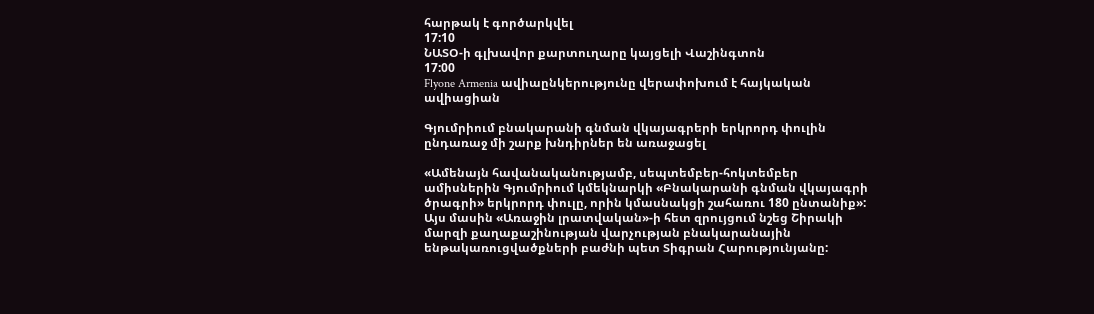հարթակ է գործարկվել
17:10
ՆԱՏՕ-ի գլխավոր քարտուղարը կայցելի Վաշինգտոն
17:00
Flyone Armenia ավիաընկերությունը վերափոխում է հայկական ավիացիան

Գյումրիում բնակարանի գնման վկայագրերի երկրորդ փուլին ընդառաջ մի շարք խնդիրներ են առաջացել

«Ամենայն հավանականությամբ, սեպտեմբեր-հոկտեմբեր ամիսներին Գյումրիում կմեկնարկի «Բնակարանի գնման վկայագրի ծրագրի» երկրորդ փուլը, որին կմասնակցի շահառու 180 ընտանիք»: Այս մասին «Առաջին լրատվական»-ի հետ զրույցում նշեց Շիրակի մարզի քաղաքաշինության վարչության բնակարանային ենթակառուցվածքների բաժնի պետ Տիգրան Հարությունյանը: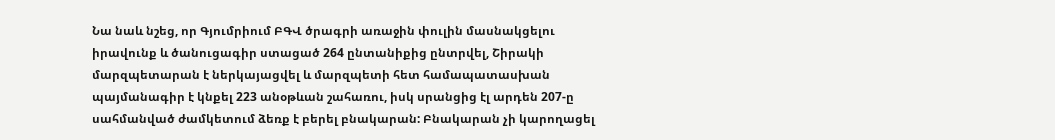Նա նաև նշեց, որ Գյումրիում ԲԳՎ ծրագրի առաջին փուլին մասնակցելու իրավունք և ծանուցագիր ստացած 264 ընտանիքից ընտրվել, Շիրակի մարզպետարան է ներկայացվել և մարզպետի հետ համապատասխան պայմանագիր է կնքել 223 անօթևան շահառու, իսկ սրանցից էլ արդեն 207-ը սահմանված ժամկետում ձեռք է բերել բնակարան: Բնակարան չի կարողացել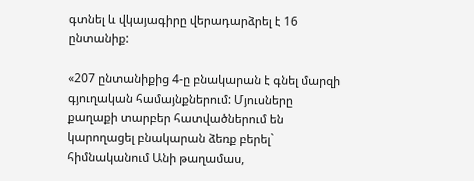գտնել և վկայագիրը վերադարձրել է 16 ընտանիք:

«207 ընտանիքից 4-ը բնակարան է գնել մարզի գյուղական համայնքներում: Մյուսները քաղաքի տարբեր հատվածներում են կարողացել բնակարան ձեռք բերել` հիմնականում Անի թաղամաս,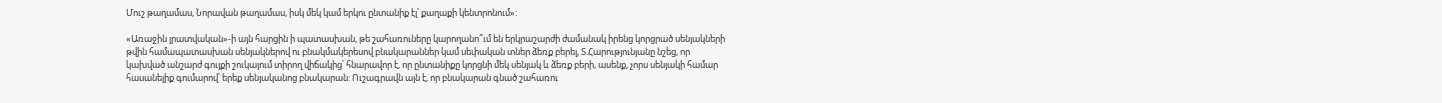Մուշ թաղամաս, Նորավան թաղամաս, իսկ մեկ կամ երկու ընտանիք էլ՝ քաղաքի կենտրոնում»:

«Առաջին լրատվական»-ի այն հարցին ի պատասխան, թե շահառուները կարողանո՞ւմ են երկրաշարժի ժամանակ իրենց կորցրած սենյակների թվին համապատասխան սենյակներով ու բնակմակերեսով բնակարաններ կամ սեփական տներ ձեռք բերել, Տ.Հարությունյանը նշեց, որ կախված անշարժ գույքի շուկայում տիրող վիճակից՝ հնարավոր է, որ ընտանիքը կորցնի մեկ սենյակ և ձեռք բերի, ասենք, չորս սենյակի համար հասանելիք գումարով՝ երեք սենյականոց բնակարան: Ուշագրավն այն է, որ բնակարան գնած շահառու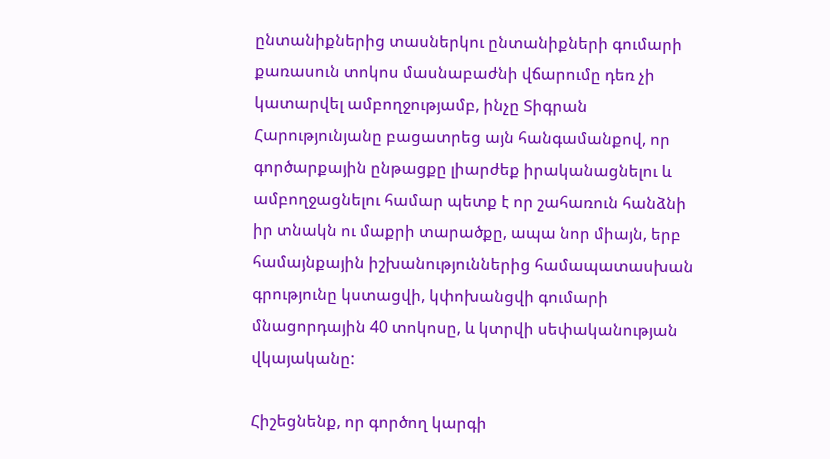ընտանիքներից տասներկու ընտանիքների գումարի քառասուն տոկոս մասնաբաժնի վճարումը դեռ չի կատարվել ամբողջությամբ, ինչը Տիգրան Հարությունյանը բացատրեց այն հանգամանքով, որ գործարքային ընթացքը լիարժեք իրականացնելու և ամբողջացնելու համար պետք է որ շահառուն հանձնի իր տնակն ու մաքրի տարածքը, ապա նոր միայն, երբ համայնքային իշխանություններից համապատասխան գրությունը կստացվի, կփոխանցվի գումարի մնացորդային 40 տոկոսը, և կտրվի սեփականության վկայականը:

Հիշեցնենք, որ գործող կարգի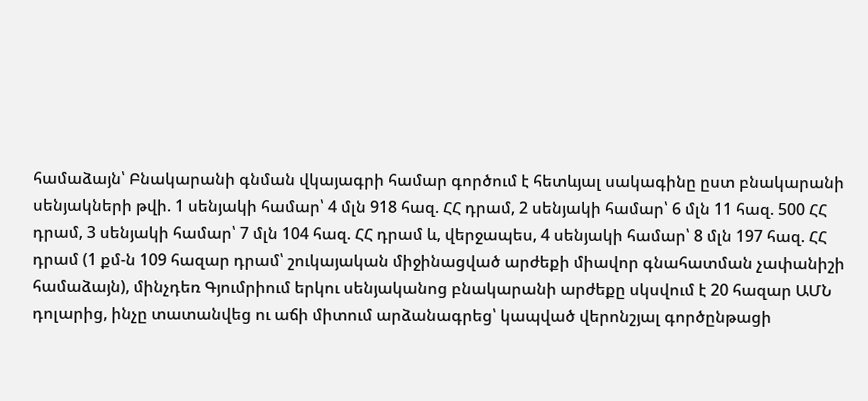համաձայն՝ Բնակարանի գնման վկայագրի համար գործում է հետևյալ սակագինը ըստ բնակարանի սենյակների թվի. 1 սենյակի համար՝ 4 մլն 918 հազ. ՀՀ դրամ, 2 սենյակի համար՝ 6 մլն 11 հազ. 500 ՀՀ դրամ, 3 սենյակի համար՝ 7 մլն 104 հազ. ՀՀ դրամ և, վերջապես, 4 սենյակի համար՝ 8 մլն 197 հազ. ՀՀ դրամ (1 քմ-ն 109 հազար դրամ՝ շուկայական միջինացված արժեքի միավոր գնահատման չափանիշի համաձայն), մինչդեռ Գյումրիում երկու սենյականոց բնակարանի արժեքը սկսվում է 20 հազար ԱՄՆ դոլարից, ինչը տատանվեց ու աճի միտում արձանագրեց՝ կապված վերոնշյալ գործընթացի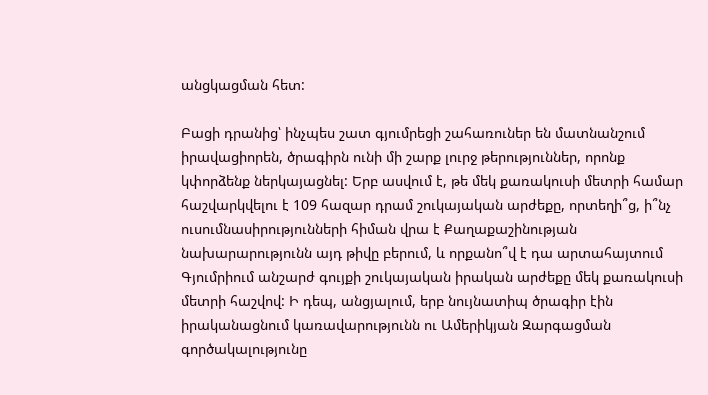անցկացման հետ:

Բացի դրանից՝ ինչպես շատ գյումրեցի շահառուներ են մատնանշում իրավացիորեն, ծրագիրն ունի մի շարք լուրջ թերություններ, որոնք կփորձենք ներկայացնել: Երբ ասվում է, թե մեկ քառակուսի մետրի համար հաշվարկվելու է 109 հազար դրամ շուկայական արժեքը, որտեղի՞ց, ի՞նչ ուսումնասիրությունների հիման վրա է Քաղաքաշինության նախարարությունն այդ թիվը բերում, և որքանո՞վ է դա արտահայտում Գյումրիում անշարժ գույքի շուկայական իրական արժեքը մեկ քառակուսի մետրի հաշվով: Ի դեպ, անցյալում, երբ նույնատիպ ծրագիր էին իրականացնում կառավարությունն ու Ամերիկյան Զարգացման գործակալությունը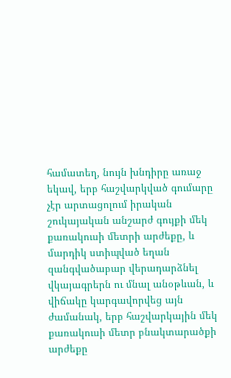համատեղ, նույն խնդիրը առաջ եկավ, երբ հաշվարկված գումարը չէր արտացոլում իրական շուկայական անշարժ գույքի մեկ քառակուսի մետրի արժեքը, և մարդիկ ստիպված եղան զանգվածաբար վերադարձնել վկայագրերն ու մնալ անօթևան, և վիճակը կարգավորվեց այն ժամանակ, երբ հաշվարկային մեկ քառակուսի մետր բնակտարածքի արժեքը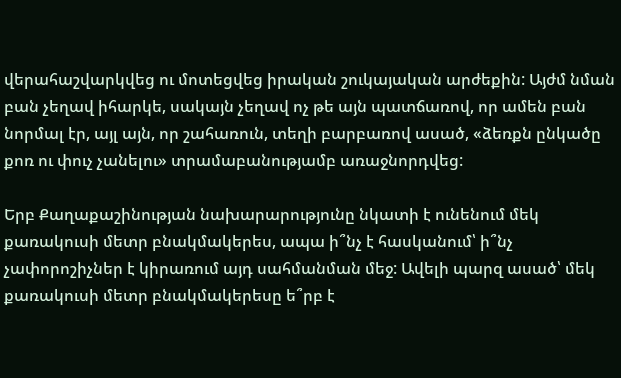վերահաշվարկվեց ու մոտեցվեց իրական շուկայական արժեքին: Այժմ նման բան չեղավ իհարկե, սակայն չեղավ ոչ թե այն պատճառով, որ ամեն բան նորմալ էր, այլ այն, որ շահառուն, տեղի բարբառով ասած, «ձեռքն ընկածը քոռ ու փուչ չանելու» տրամաբանությամբ առաջնորդվեց:

Երբ Քաղաքաշինության նախարարությունը նկատի է ունենում մեկ քառակուսի մետր բնակմակերես, ապա ի՞նչ է հասկանում՝ ի՞նչ չափորոշիչներ է կիրառում այդ սահմանման մեջ: Ավելի պարզ ասած՝ մեկ քառակուսի մետր բնակմակերեսը ե՞րբ է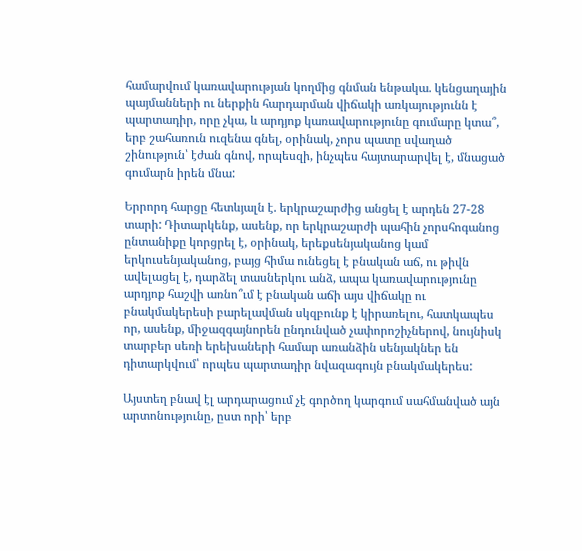համարվում կառավարության կողմից գնման ենթակա. կենցաղային պայմանների ու ներքին հարդարման վիճակի առկայությունն է պարտադիր, որը չկա, և արդյոք կառավարությունը գումարը կտա՞, երբ շահառուն ուզենա գնել, օրինակ, չորս պատը սվաղած շինություն՝ էժան գնով, որպեսզի, ինչպես հայտարարվել է, մնացած գումարն իրեն մնա:

Երրորդ հարցը հետևյալն է. երկրաշարժից անցել է արդեն 27-28 տարի: Դիտարկենք, ասենք, որ երկրաշարժի պահին չորսհոգանոց ընտանիքը կորցրել է, օրինակ, երեքսենյականոց կամ երկուսենյականոց, բայց հիմա ունեցել է բնական աճ, ու թիվն ավելացել է, դարձել տասներկու անձ, ապա կառավարությունը արդյոք հաշվի առնո՞ւմ է բնական աճի այս վիճակը ու բնակմակերեսի բարելավման սկզբունք է կիրառելու, հատկապես որ, ասենք, միջազգայնորեն ընդունված չափորոշիչներով, նույնիսկ տարբեր սեռի երեխաների համար առանձին սենյակներ են դիտարկվում՝ որպես պարտադիր նվազագույն բնակմակերես:

Այստեղ բնավ էլ արդարացում չէ գործող կարգում սահմանված այն արտոնությունը, ըստ որի՝ երբ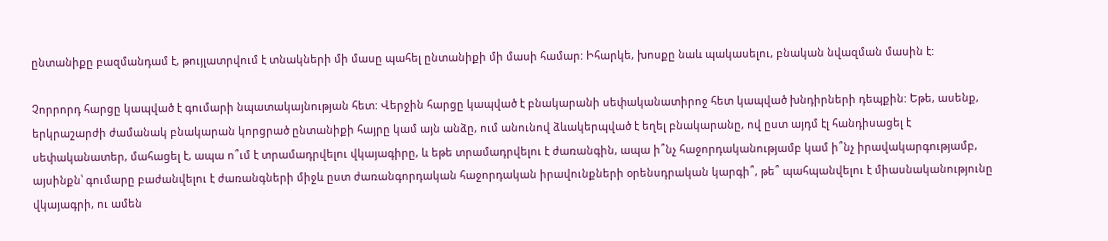ընտանիքը բազմանդամ է, թույլատրվում է տնակների մի մասը պահել ընտանիքի մի մասի համար: Իհարկե, խոսքը նաև պակասելու, բնական նվազման մասին է:

Չորրորդ հարցը կապված է գումարի նպատակայնության հետ: Վերջին հարցը կապված է բնակարանի սեփականատիրոջ հետ կապված խնդիրների դեպքին: Եթե, ասենք, երկրաշարժի ժամանակ բնակարան կորցրած ընտանիքի հայրը կամ այն անձը, ում անունով ձևակերպված է եղել բնակարանը, ով ըստ այդմ էլ հանդիսացել է սեփականատեր, մահացել է, ապա ո՞ւմ է տրամադրվելու վկայագիրը, և եթե տրամադրվելու է ժառանգին, ապա ի՞նչ հաջորդականությամբ կամ ի՞նչ իրավակարգությամբ, այսինքն՝ գումարը բաժանվելու է ժառանգների միջև ըստ ժառանգորդական հաջորդական իրավունքների օրենսդրական կարգի՞, թե՞ պահպանվելու է միասնականությունը վկայագրի, ու ամեն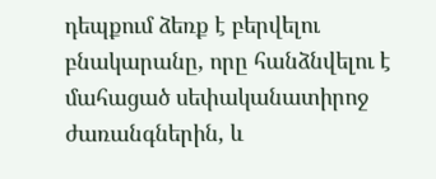դեպքում ձեռք է բերվելու բնակարանը, որը հանձնվելու է մահացած սեփականատիրոջ ժառանգներին, և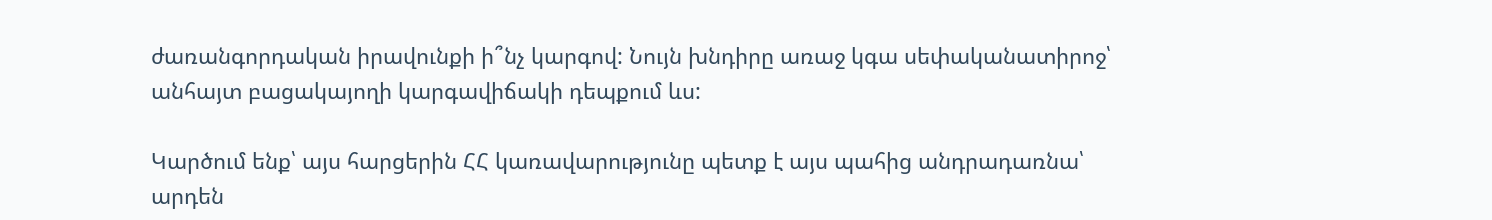ժառանգորդական իրավունքի ի՞նչ կարգով: Նույն խնդիրը առաջ կգա սեփականատիրոջ՝ անհայտ բացակայողի կարգավիճակի դեպքում ևս:

Կարծում ենք՝ այս հարցերին ՀՀ կառավարությունը պետք է այս պահից անդրադառնա՝ արդեն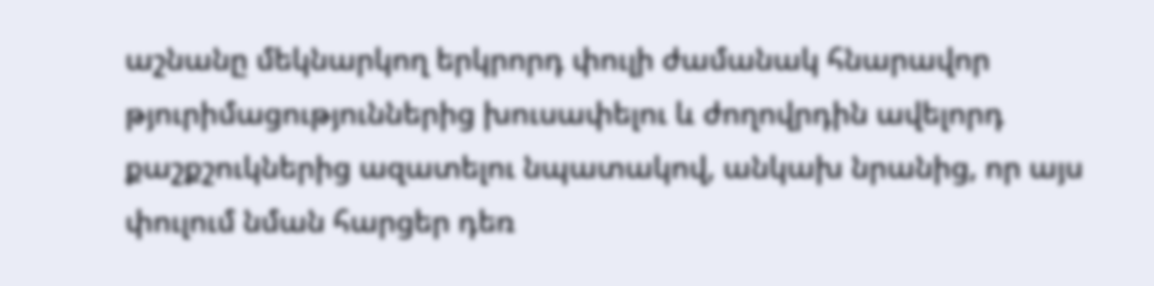աշնանը մեկնարկող երկրորդ փուլի ժամանակ հնարավոր թյուրիմացություններից խուսափելու և ժողովրդին ավելորդ քաշքշուկներից ազատելու նպատակով, անկախ նրանից, որ այս փուլում նման հարցեր դեռ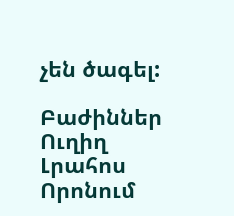չեն ծագել:

Բաժիններ
Ուղիղ
Լրահոս
Որոնում